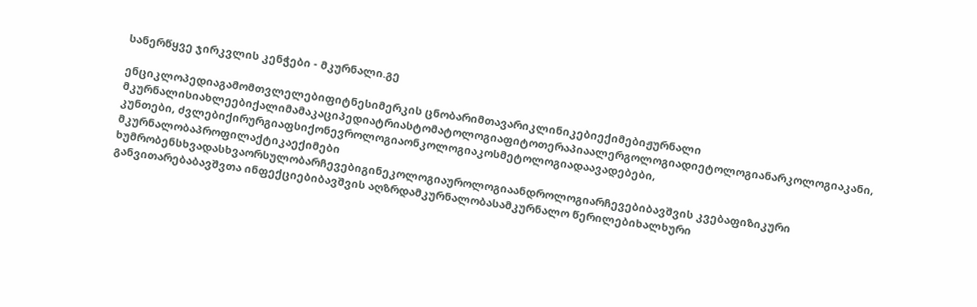სანერწყვე ჯირკვლის კენჭები - მკურნალი.გე

ენციკლოპედიაგამომთვლელებიფიტნესიმერკის ცნობარიმთავარიკლინიკებიექიმებიჟურნალი მკურნალისიახლეებიქალიმამაკაციპედიატრიასტომატოლოგიაფიტოთერაპიაალერგოლოგიადიეტოლოგიანარკოლოგიაკანი, კუნთები, ძვლებიქირურგიაფსიქონევროლოგიაონკოლოგიაკოსმეტოლოგიადაავადებები, მკურნალობაპროფილაქტიკაექიმები ხუმრობენსხვადასხვაორსულობარჩევებიგინეკოლოგიაუროლოგიაანდროლოგიარჩევებიბავშვის კვებაფიზიკური განვითარებაბავშვთა ინფექციებიბავშვის აღზრდამკურნალობასამკურნალო წერილებიხალხური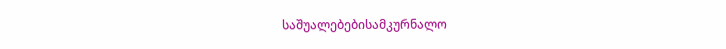საშუალებებისამკურნალო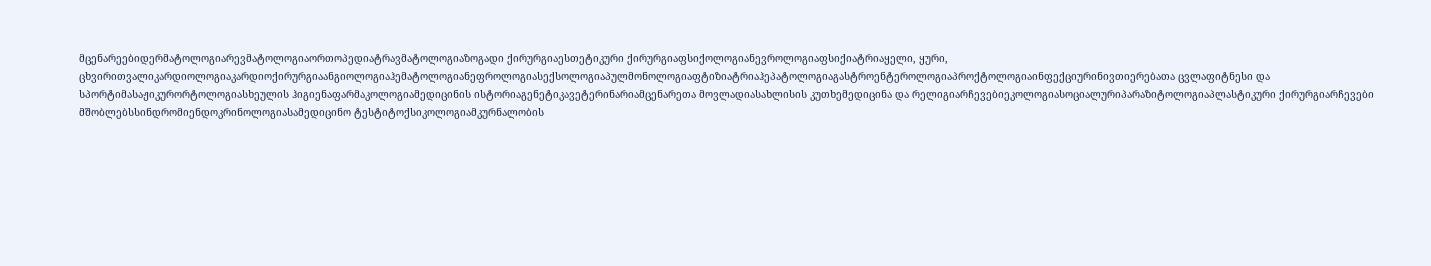მცენარეებიდერმატოლოგიარევმატოლოგიაორთოპედიატრავმატოლოგიაზოგადი ქირურგიაესთეტიკური ქირურგიაფსიქოლოგიანევროლოგიაფსიქიატრიაყელი, ყური, ცხვირითვალიკარდიოლოგიაკარდიოქირურგიაანგიოლოგიაჰემატოლოგიანეფროლოგიასექსოლოგიაპულმონოლოგიაფტიზიატრიაჰეპატოლოგიაგასტროენტეროლოგიაპროქტოლოგიაინფექციურინივთიერებათა ცვლაფიტნესი და სპორტიმასაჟიკურორტოლოგიასხეულის ჰიგიენაფარმაკოლოგიამედიცინის ისტორიაგენეტიკავეტერინარიამცენარეთა მოვლადიასახლისის კუთხემედიცინა და რელიგიარჩევებიეკოლოგიასოციალურიპარაზიტოლოგიაპლასტიკური ქირურგიარჩევები მშობლებსსინდრომიენდოკრინოლოგიასამედიცინო ტესტიტოქსიკოლოგიამკურნალობის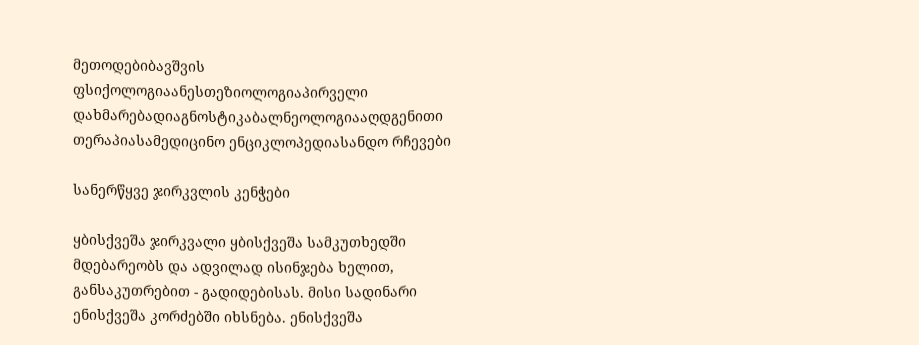მეთოდებიბავშვის ფსიქოლოგიაანესთეზიოლოგიაპირველი დახმარებადიაგნოსტიკაბალნეოლოგიააღდგენითი თერაპიასამედიცინო ენციკლოპედიასანდო რჩევები

სანერწყვე ჯირკვლის კენჭები

ყბისქვეშა ჯირკვალი ყბისქვეშა სამკუთხედში მდებარეობს და ადვილად ისინჯება ხელით, განსაკუთრებით - გადიდებისას. მისი სადინარი ენისქვეშა კორძებში იხსნება. ენისქვეშა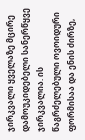ჯირკვალი ყველაზე მცირე დამოუკიდებელი სანერწყვე ჯირკვალია. ის წაგრძელებული ოვოიდური ფორმისაა და ენის ძირზე,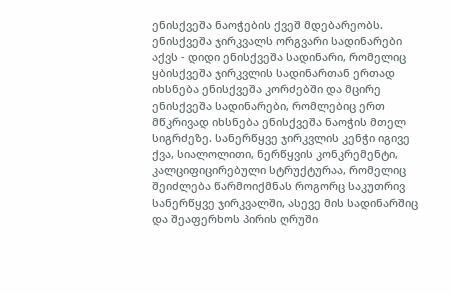ენისქვეშა ნაოჭების ქვეშ მდებარეობს. ენისქვეშა ჯირკვალს ორგვარი სადინარები აქვს - დიდი ენისქვეშა სადინარი, რომელიც ყბისქვეშა ჯირკვლის სადინართან ერთად იხსნება ენისქვეშა კორძებში და მცირე ენისქვეშა სადინარები, რომლებიც ერთ მწკრივად იხსნება ენისქვეშა ნაოჭის მთელ სიგრძეზე. სანერწყვე ჯირკვლის კენჭი იგივე ქვა, სიალოლითი, ნერწყვის კონკრემენტი, კალციფიცირებული სტრუქტურაა, რომელიც შეიძლება წარმოიქმნას როგორც საკუთრივ სანერწყვე ჯირკვალში, ასევე მის სადინარშიც და შეაფერხოს პირის ღრუში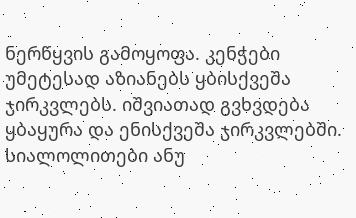ნერწყვის გამოყოფა. კენჭები უმეტესად აზიანებს ყბისქვეშა ჯირკვლებს. იშვიათად გვხვდება ყბაყურა და ენისქვეშა ჯირკვლებში. სიალოლითები ანუ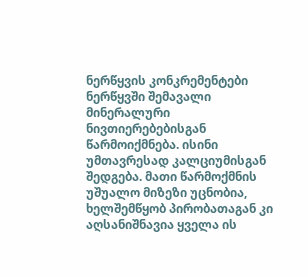ნერწყვის კონკრემენტები ნერწყვში შემავალი მინერალური ნივთიერებებისგან წარმოიქმნება. ისინი უმთავრესად კალციუმისგან შედგება. მათი წარმოქმნის უშუალო მიზეზი უცნობია, ხელშემწყობ პირობათაგან კი აღსანიშნავია ყველა ის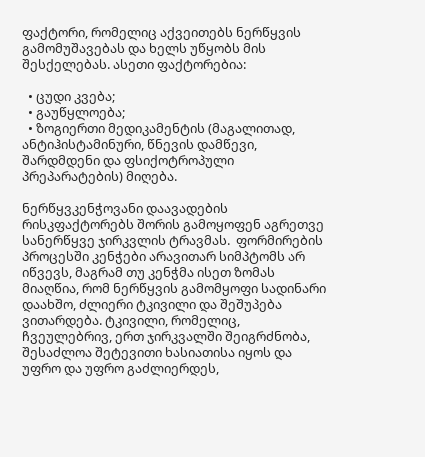ფაქტორი, რომელიც აქვეითებს ნერწყვის გამომუშავებას და ხელს უწყობს მის შესქელებას. ასეთი ფაქტორებია:

  • ცუდი კვება;
  • გაუწყლოება;
  • ზოგიერთი მედიკამენტის (მაგალითად, ანტიჰისტამინური, წნევის დამწევი, შარდმდენი და ფსიქოტროპული პრეპარატების) მიღება.

ნერწყვკენჭოვანი დაავადების რისკფაქტორებს შორის გამოყოფენ აგრეთვე სანერწყვე ჯირკვლის ტრავმას.  ფორმირების პროცესში კენჭები არავითარ სიმპტომს არ იწვევს, მაგრამ თუ კენჭმა ისეთ ზომას მიაღწია, რომ ნერწყვის გამომყოფი სადინარი დაახშო, ძლიერი ტკივილი და შეშუპება ვითარდება. ტკივილი, რომელიც, ჩვეულებრივ, ერთ ჯირკვალში შეიგრძნობა, შესაძლოა შეტევითი ხასიათისა იყოს და უფრო და უფრო გაძლიერდეს,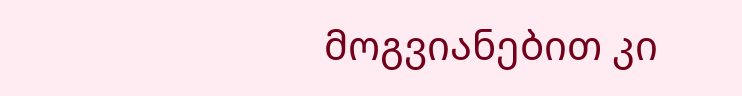მოგვიანებით კი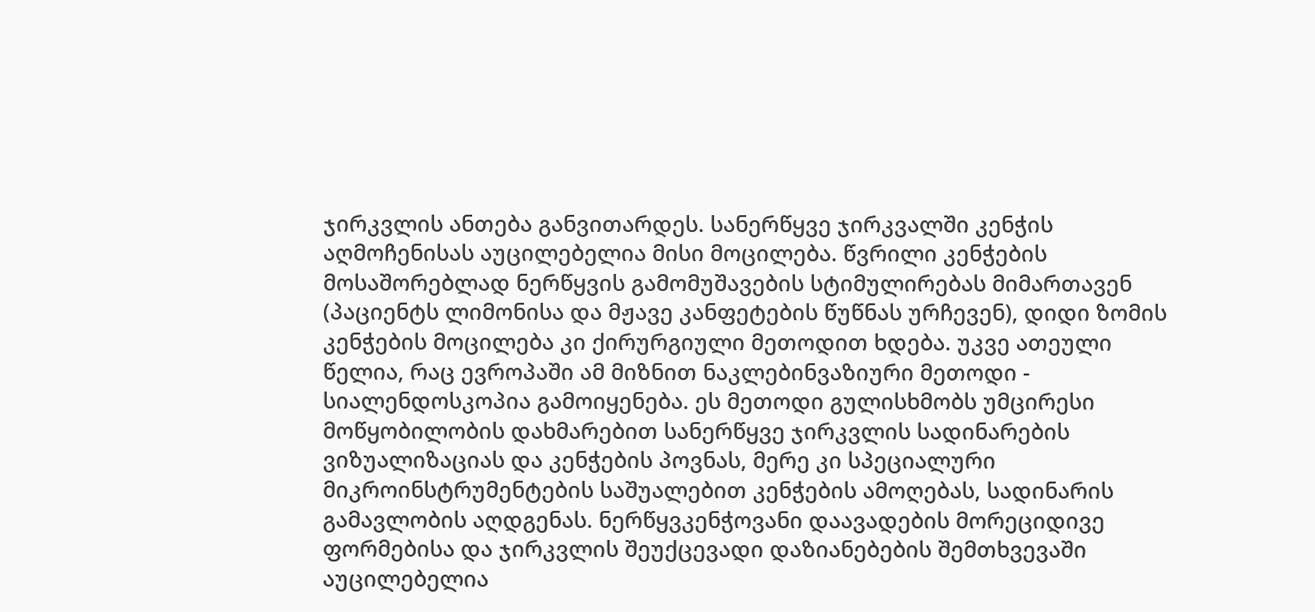ჯირკვლის ანთება განვითარდეს. სანერწყვე ჯირკვალში კენჭის აღმოჩენისას აუცილებელია მისი მოცილება. წვრილი კენჭების მოსაშორებლად ნერწყვის გამომუშავების სტიმულირებას მიმართავენ (პაციენტს ლიმონისა და მჟავე კანფეტების წუწნას ურჩევენ), დიდი ზომის კენჭების მოცილება კი ქირურგიული მეთოდით ხდება. უკვე ათეული წელია, რაც ევროპაში ამ მიზნით ნაკლებინვაზიური მეთოდი - სიალენდოსკოპია გამოიყენება. ეს მეთოდი გულისხმობს უმცირესი მოწყობილობის დახმარებით სანერწყვე ჯირკვლის სადინარების ვიზუალიზაციას და კენჭების პოვნას, მერე კი სპეციალური მიკროინსტრუმენტების საშუალებით კენჭების ამოღებას, სადინარის გამავლობის აღდგენას. ნერწყვკენჭოვანი დაავადების მორეციდივე ფორმებისა და ჯირკვლის შეუქცევადი დაზიანებების შემთხვევაში აუცილებელია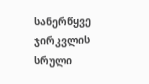სანერწყვე ჯირკვლის სრული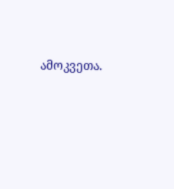ამოკვეთა.